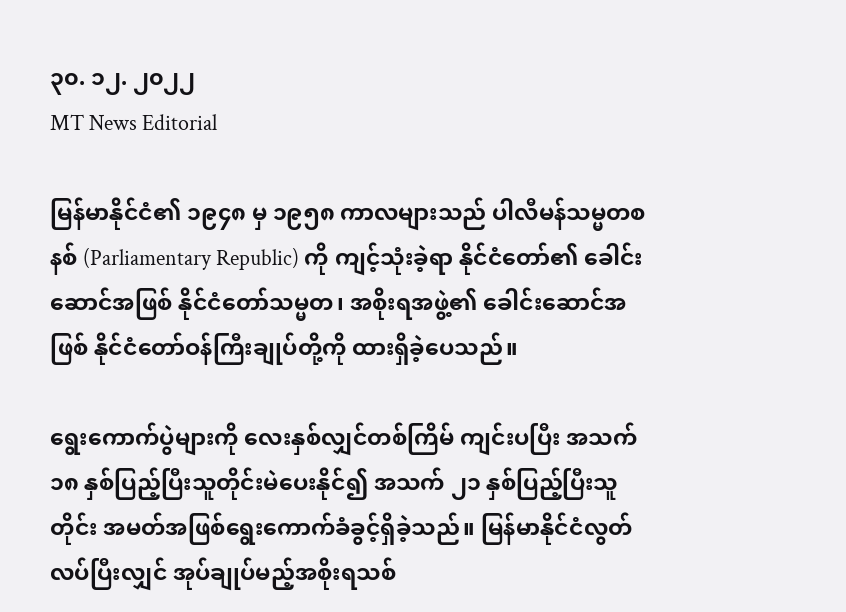၃၀. ၁၂. ၂၀၂၂
MT News Editorial

မြန်မာနိုင်ငံ၏ ၁၉၄၈ မှ ၁၉၅၈ ကာလများသည် ပါလီမန်သမ္မတစနစ် (Parliamentary Republic) ကို ကျင့်သုံးခဲ့ရာ နိုင်ငံတော်၏ ခေါင်းဆောင်အဖြစ် နိုင်ငံတော်သမ္မတ၊ အစိုးရအဖွဲ့၏ ခေါင်းဆောင်အဖြစ် နိုင်ငံတော်ဝန်ကြီးချုပ်တို့ကို ထားရှိခဲ့ပေသည်။

ရွေးကောက်ပွဲများကို လေးနှစ်လျှင်တစ်ကြိမ် ကျင်းပပြီး အသက် ၁၈ နှစ်ပြည့်ပြီးသူတိုင်းမဲပေးနိုင်၍ အသက် ၂၁ နှစ်ပြည့်ပြီးသူတိုင်း အမတ်အဖြစ်ရွေးကောက်ခံခွင့်ရှိခဲ့သည်။ မြန်မာနိုင်ငံလွတ်လပ်ပြီးလျှင် အုပ်ချုပ်မည့်အစိုးရသစ်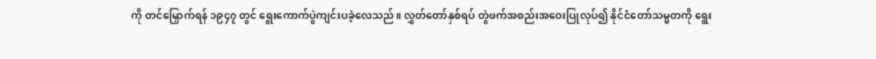ကို တင်မြှောက်ရန် ၁၉၄၇ တွင် ရွေးကောက်ပွဲကျင်းပခဲ့လေသည်။ လွှတ်တော်နှစ်ရပ် တွဲဖက်အစည်းအဝေးပြုလုပ်၍ နိုင်ငံတော်သမ္မတကို ရွေး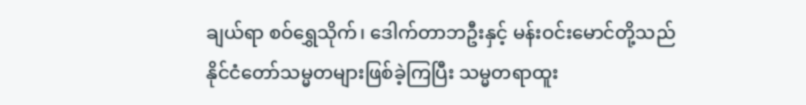ချယ်ရာ စဝ်ရွှေသိုက်၊ ဒေါက်တာဘဦးနှင့် မန်းဝင်းမောင်တို့သည် နိုင်ငံတော်သမ္မတများဖြစ်ခဲ့ကြပြီး သမ္မတရာထူး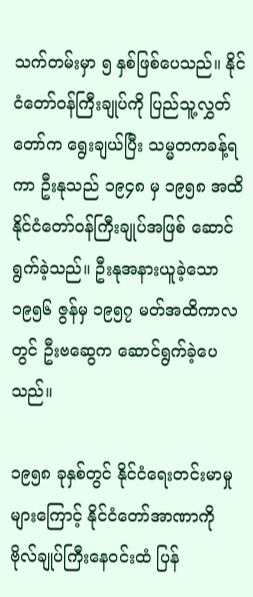သက်တမ်းမှာ ၅ နှစ်ဖြစ်ပေသည်။ နိုင်ငံတော်ဝန်ကြီးချုပ်ကို ပြည်သူ့လွှတ်တော်က ရွေးချယ်ပြီး သမ္မတကခန့်ရကာ ဦးနုသည် ၁၉၄၈ မှ ၁၉၅၈ အထိ နိုင်ငံတော်ဝန်ကြီးချုပ်အဖြစ် ဆောင်ရွက်ခဲ့သည်။ ဦးနုအနားယူခဲ့သော ၁၉၅၆ ဇွန်မှ ၁၉၅၇ မတ်အထိကာလတွင် ဦးဗဆွေက ဆောင်ရွက်ခဲ့ပေသည်။

၁၉၅၈ ခုနှစ်တွင် နိုင်ငံရေးတင်းမာမှုများကြောင့် နိုင်ငံတော်အာဏာကို ဗိုလ်ချုပ်ကြီးနေဝင်းထံ ပြန်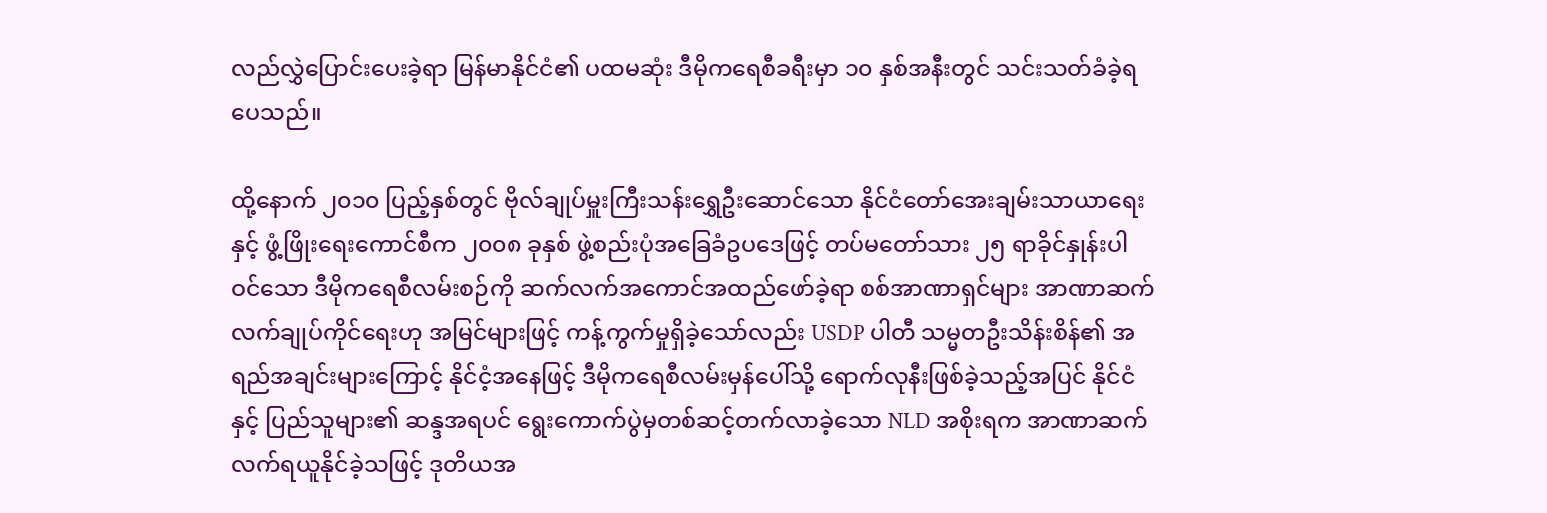လည်လွှဲပြောင်းပေးခဲ့ရာ မြန်မာနိုင်ငံ၏ ပထမဆုံး ဒီမိုကရေစီခရီးမှာ ၁၀ နှစ်အနီးတွင် သင်းသတ်ခံခဲ့ရပေသည်။

ထို့နောက် ၂၀၁၀ ပြည့်နှစ်တွင် ဗိုလ်ချုပ်မှူးကြီးသန်းရွှေဦးဆောင်သော နိုင်ငံတော်အေးချမ်းသာယာရေးနှင့် ဖွံ့ဖြိုးရေးကောင်စီက ၂၀၀၈ ခုနှစ် ဖွဲ့စည်းပုံအခြေခံဥပဒေဖြင့် တပ်မတော်သား ၂၅ ရာခိုင်နှုန်းပါဝင်သော ဒီမိုကရေစီလမ်းစဉ်ကို ဆက်လက်အကောင်အထည်ဖော်ခဲ့ရာ စစ်အာဏာရှင်များ အာဏာဆက်လက်ချုပ်ကိုင်ရေးဟု အမြင်များဖြင့် ကန့်ကွက်မှုရှိခဲ့သော်လည်း USDP ပါတီ သမ္မတဦးသိန်းစိန်၏ အရည်အချင်းများကြောင့် နိုင်ငံ့အနေဖြင့် ဒီမိုကရေစီလမ်းမှန်ပေါ်သို့ ရောက်လုနီးဖြစ်ခဲ့သည့်အပြင် နိုင်ငံနှင့် ပြည်သူများ၏ ဆန္ဒအရပင် ရွေးကောက်ပွဲမှတစ်ဆင့်တက်လာခဲ့သော NLD အစိုးရက အာဏာဆက်လက်ရယူနိုင်ခဲ့သဖြင့် ဒုတိယအ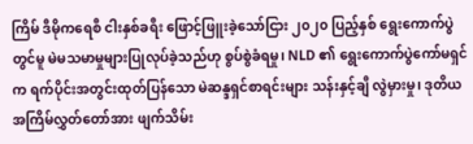ကြိမ် ဒီမိုကရေစီ ငါးနှစ်ခရီး ဖြောင့်ဖြူးခဲ့သော်ငြား ၂၀၂၀ ပြည့်နှစ် ရွေးကောက်ပွဲတွင်မူ မဲမသမာမှုများပြုလုပ်ခဲ့သည်ဟု စွပ်စွဲခံရမှု၊ NLD ၏ ရွေးကောက်ပွဲကော်မရှင်က ရက်ပိုင်းအတွင်းထုတ်ပြန်သော မဲဆန္ဒရှင်စာရင်းများ သန်းနှင့်ချီ လွဲမှားမှု၊ ဒုတိယအကြိမ်လွှတ်တော်အား ဖျက်သိမ်း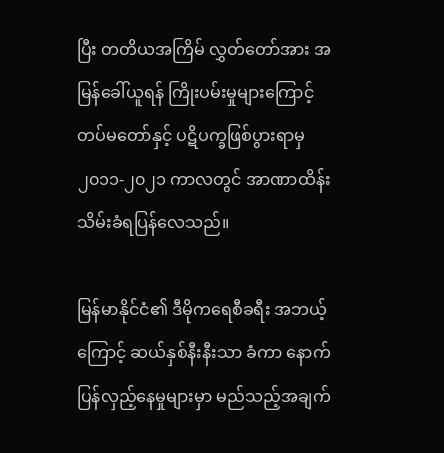ပြီး တတိယအကြိမ် လွှတ်တော်အား အမြန်ခေါ်ယူရန် ကြိုးပမ်းမှုများကြောင့် တပ်မတော်နှင့် ပဋိပက္ခဖြစ်ပွားရာမှ ၂၀၁၁-၂၀၂၁ ကာလတွင် အာဏာထိန်းသိမ်းခံရပြန်လေသည်။

မြန်မာနိုင်ငံ၏ ဒီမိုကရေစီခရီး အဘယ့်ကြောင့် ဆယ်နှစ်နီးနီးသာ ခံကာ နောက်ပြန်လှည့်နေမှုများမှာ မည်သည့်အချက်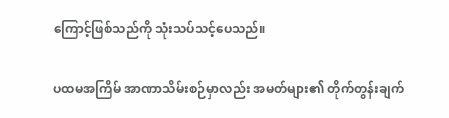ကြောင့်ဖြစ်သည်ကို သုံးသပ်သင့်ပေသည်။

ပထမအကြိမ် အာဏာသိမ်းစဉ်မှာလည်း အမတ်များ၏ တိုက်တွန်းချက်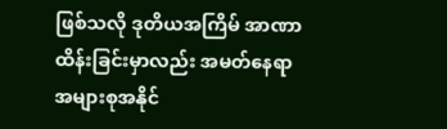ဖြစ်သလို ဒုတိယအကြိမ် အာဏာထိန်းခြင်းမှာလည်း အမတ်နေရာအများစုအနိုင်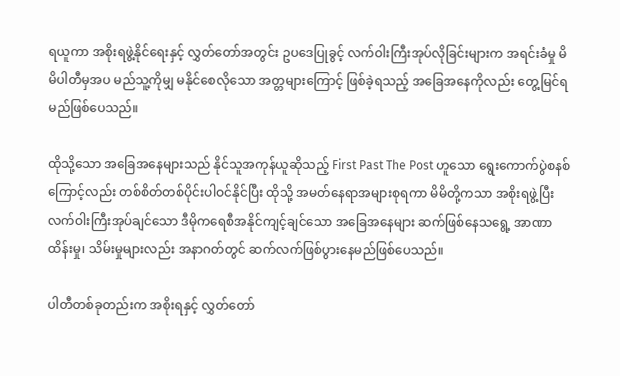ရယူကာ အစိုးရဖွဲ့နိုင်ရေးနှင့် လွှတ်တော်အတွင်း ဥပဒေပြုခွင့် လက်ဝါးကြီးအုပ်လိုခြင်းများက အရင်းခံမှု မိမိပါတီမှအပ မည်သူ့ကိုမျှ မနိုင်စေလိုသော အတ္တများကြောင့် ဖြစ်ခဲ့ရသည့် အခြေအနေကိုလည်း တွေ့မြင်ရမည်ဖြစ်ပေသည်။

ထိုသို့သော အခြေအနေများသည် နိုင်သူအကုန်ယူဆိုသည့် First Past The Post ဟူသော ရွေးကောက်ပွဲစနစ်ကြောင့်လည်း တစ်စိတ်တစ်ပိုင်းပါဝင်နိုင်ပြီး ထိုသို့ အမတ်နေရာအများစုရကာ မိမိတို့ကသာ အစိုးရဖွဲ့ပြီး လက်ဝါးကြီးအုပ်ချင်သော ဒီမိုကရေစီအနိုင်ကျင့်ချင်သော အခြေအနေများ ဆက်ဖြစ်နေသရွေ့ အာဏာထိန်းမှု၊ သိမ်းမှုများလည်း အနာဂတ်တွင် ဆက်လက်ဖြစ်ပွားနေမည်ဖြစ်ပေသည်။

ပါတီတစ်ခုတည်းက အစိုးရနှင့် လွှတ်တော်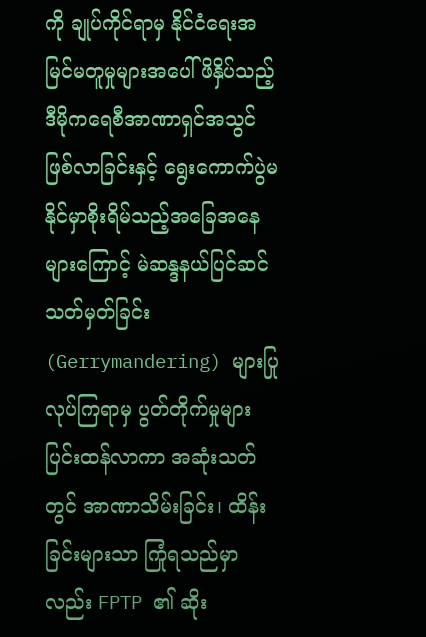ကို ချုပ်ကိုင်ရာမှ နိုင်ငံရေးအမြင်မတူမှုများအပေါ် ဖိနှိပ်သည့် ဒီမိုကရေစီအာဏာရှင်အသွင်ဖြစ်လာခြင်းနှင့် ရွေးကောက်ပွဲမနိုင်မှာစိုးရိမ်သည့်အခြေအနေများကြောင့် မဲဆန္ဒနယ်ပြင်ဆင်သတ်မှတ်ခြင်း (Gerrymandering) များပြုလုပ်ကြရာမှ ပွတ်တိုက်မှုများပြင်းထန်လာကာ အဆုံးသတ်တွင် အာဏာသိမ်းခြင်း၊ ထိန်းခြင်းများသာ ကြုံရသည်မှာလည်း FPTP ၏ ဆိုး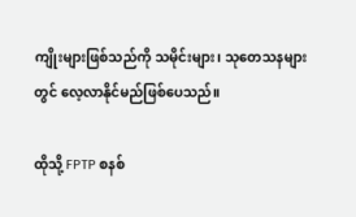ကျိုးများဖြစ်သည်ကို သမိုင်းများ၊ သုတေသနများတွင် လေ့လာနိုင်မည်ဖြစ်ပေသည်။

ထိုသို့ FPTP စနစ်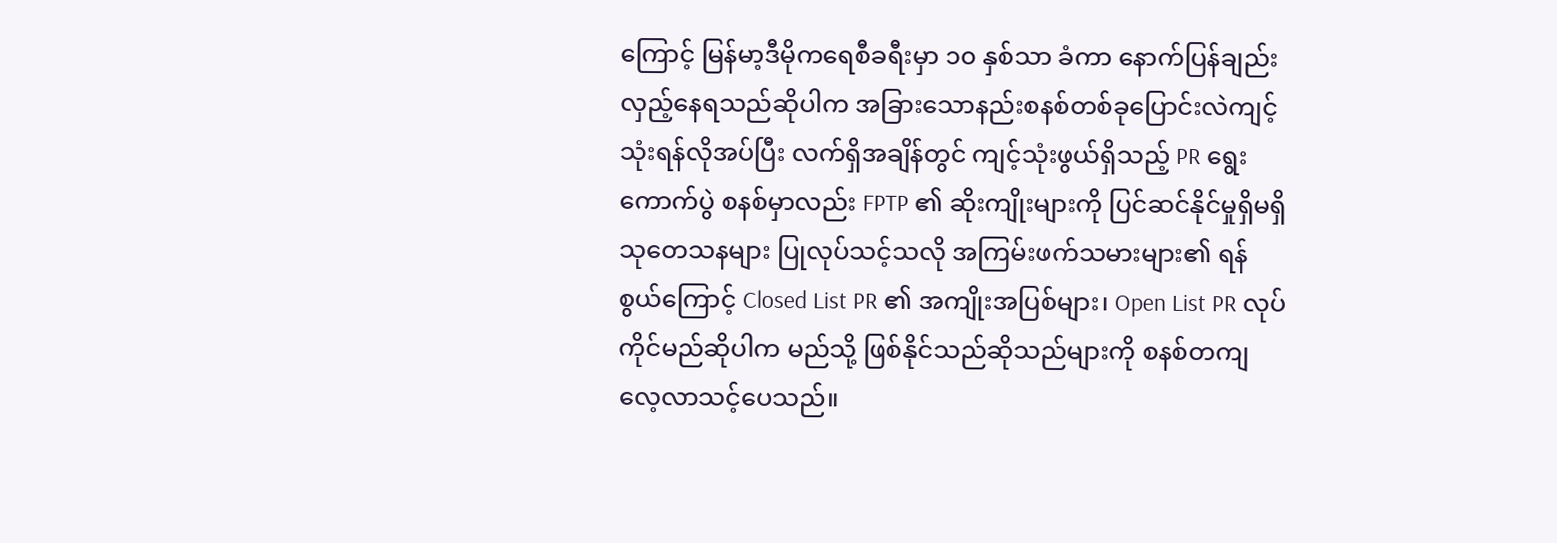ကြောင့် မြန်မာ့ဒီမိုကရေစီခရီးမှာ ၁၀ နှစ်သာ ခံကာ နောက်ပြန်ချည်း လှည့်နေရသည်ဆိုပါက အခြားသောနည်းစနစ်တစ်ခုပြောင်းလဲကျင့်သုံးရန်လိုအပ်ပြီး လက်ရှိအချိန်တွင် ကျင့်သုံးဖွယ်ရှိသည့် PR ရွေးကောက်ပွဲ စနစ်မှာလည်း FPTP ၏ ဆိုးကျိုးများကို ပြင်ဆင်နိုင်မှုရှိမရှိ သုတေသနများ ပြုလုပ်သင့်သလို အကြမ်းဖက်သမားများ၏ ရန်စွယ်ကြောင့် Closed List PR ၏ အကျိုးအပြစ်များ၊ Open List PR လုပ်ကိုင်မည်ဆိုပါက မည်သို့ ဖြစ်နိုင်သည်ဆိုသည်များကို စနစ်တကျလေ့လာသင့်ပေသည်။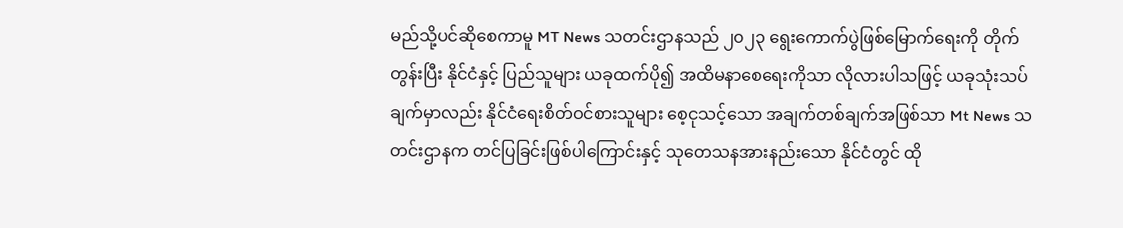မည်သို့ပင်ဆိုစေကာမူ MT News သတင်းဌာနသည် ၂၀၂၃ ရွေးကောက်ပွဲဖြစ်မြောက်ရေးကို တိုက်တွန်းပြီး နိုင်ငံနှင့် ပြည်သူများ ယခုထက်ပို၍ အထိမနာစေရေးကိုသာ လိုလားပါသဖြင့် ယခုသုံးသပ်ချက်မှာလည်း နိုင်ငံရေးစိတ်ဝင်စားသူများ စေ့ငုသင့်သော အချက်တစ်ချက်အဖြစ်သာ Mt News သတင်းဌာနက တင်ပြခြင်းဖြစ်ပါကြောင်းနှင့် သုတေသနအားနည်းသော နိုင်ငံတွင် ထို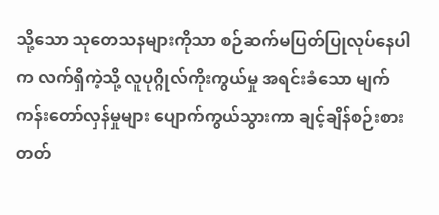သို့သော သုတေသနများကိုသာ စဉ်ဆက်မပြတ်ပြုလုပ်နေပါက လက်ရှိကဲ့သို့ လူပုဂ္ဂိုလ်ကိုးကွယ်မှု အရင်းခံသော မျက်ကန်းတော်လှန်မှုများ ပျောက်ကွယ်သွားကာ ချင့်ချိန်စဉ်းစားတတ်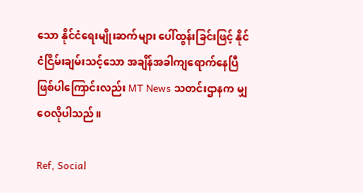သော နိုင်ငံရေးမျိုးဆက်များ ပေါ်ထွန်းခြင်းဖြင့် နိုင်ငံငြိမ်းချမ်းသင့်သော အချိန်အခါကျရောက်နေပြီဖြစ်ပါကြောင်းလည်း MT News သတင်းဌာနက မျှဝေလိုပါသည်။

Ref, Social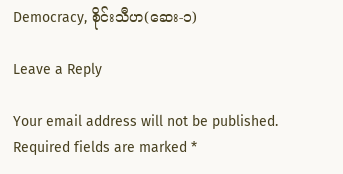Democracy, စိုင်းသီဟ(ဆေး-၁)

Leave a Reply

Your email address will not be published. Required fields are marked *